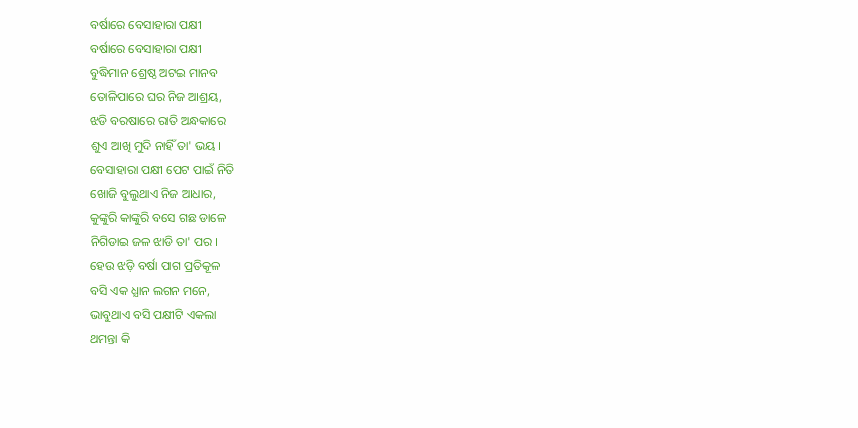ବର୍ଷାରେ ବେସାହାରା ପକ୍ଷୀ
ବର୍ଷାରେ ବେସାହାରା ପକ୍ଷୀ
ବୁଦ୍ଧିମାନ ଶ୍ରେଷ୍ଠ ଅଟଇ ମାନବ
ତୋଳିପାରେ ଘର ନିଜ ଆଶ୍ରୟ,
ଝଡି ବରଷାରେ ରାତି ଅନ୍ଧକାରେ
ଶୁଏ ଆଖି ମୁଦି ନାହିଁ ତା' ଭୟ ।
ବେସାହାରା ପକ୍ଷୀ ପେଟ ପାଇଁ ନିତି
ଖୋଜି ବୁଲୁଥାଏ ନିଜ ଆଧାର,
କୁଙ୍କୁରି କାଙ୍କୁରି ବସେ ଗଛ ଡାଳେ
ନିଗିଡାଇ ଜଳ ଝାଡି ତା' ପର ।
ହେଉ ଝଡ଼ି ବର୍ଷା ପାଗ ପ୍ରତିକୂଳ
ବସି ଏକ ଧ୍ଯାନ ଲଗନ ମନେ,
ଭାବୁଥାଏ ବସି ପକ୍ଷୀଟି ଏକଲା
ଥମନ୍ତା କି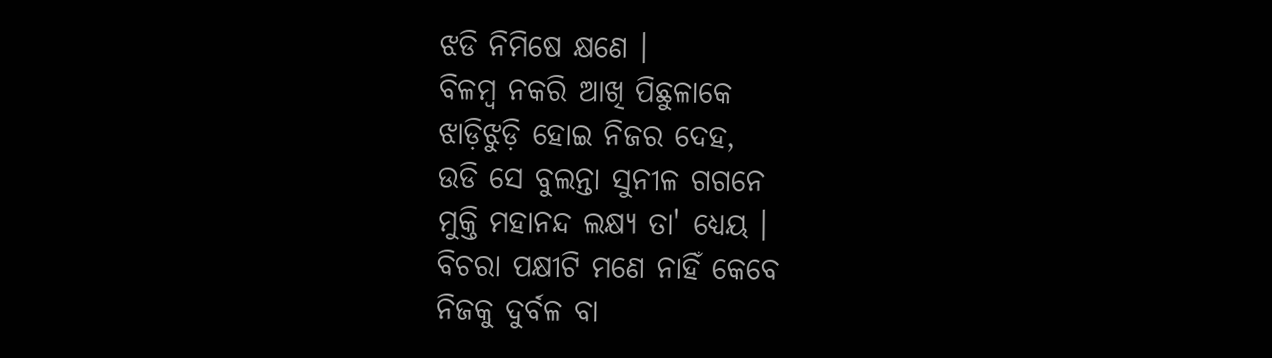ଝଡି ନିମିଷେ କ୍ଷଣେ ।
ବିଳମ୍ବ ନକରି ଆଖି ପିଛୁଳାକେ
ଝାଡ଼ିଝୁଡ଼ି ହୋଇ ନିଜର ଦେହ,
ଉଡି ସେ ବୁଲନ୍ତା ସୁନୀଳ ଗଗନେ
ମୁକ୍ତି ମହାନନ୍ଦ ଲକ୍ଷ୍ଯ ତା' ଧ୍ଯେୟ ।
ବିଚରା ପକ୍ଷୀଟି ମଣେ ନାହିଁ କେବେ
ନିଜକୁ ଦୁର୍ବଳ ବା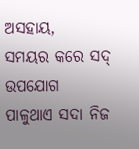ଅସହାୟ,
ସମୟର କରେ ସଦ୍ ଉପଯୋଗ
ପାଳୁଥାଏ ସଦା ନିଜ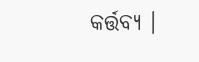କର୍ତ୍ତବ୍ଯ ।